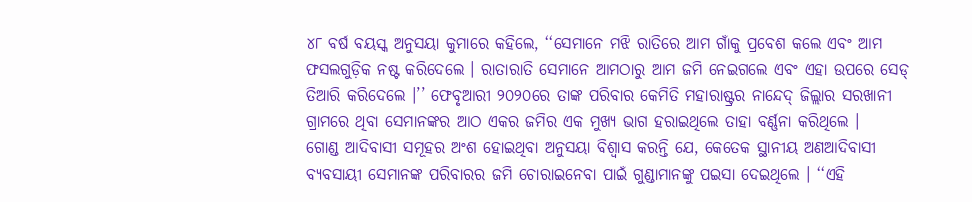୪୮ ବର୍ଷ ବୟସ୍କ ଅନୁସୟା କୁମାରେ କହିଲେ, ‘‘ସେମାନେ ମଝି ରାତିରେ ଆମ ଗାଁକୁ ପ୍ରବେଶ କଲେ ଏବଂ ଆମ ଫସଲଗୁଡ଼ିକ ନଷ୍ଟ କରିଦେଲେ । ରାତାରାତି ସେମାନେ ଆମଠାରୁ ଆମ ଜମି ନେଇଗଲେ ଏବଂ ଏହା ଉପରେ ସେଡ୍ ତିଆରି କରିଦେଲେ ।’’ ଫେବୃଆରୀ ୨୦୨୦ରେ ତାଙ୍କ ପରିବାର କେମିତି ମହାରାଷ୍ଟ୍ରର ନାନ୍ଦେଦ୍ ଜିଲ୍ଲାର ସରଖାନୀ ଗ୍ରାମରେ ଥିବା ସେମାନଙ୍କର ଆଠ ଏକର ଜମିର ଏକ ମୁଖ୍ୟ ଭାଗ ହରାଇଥିଲେ ତାହା ବର୍ଣ୍ଣନା କରିଥିଲେ ।
ଗୋଣ୍ଡ ଆଦିବାସୀ ସମୂହର ଅଂଶ ହୋଇଥିବା ଅନୁସୟା ବିଶ୍ୱାସ କରନ୍ତି ଯେ, କେତେକ ସ୍ଥାନୀୟ ଅଣଆଦିବାସୀ ବ୍ୟବସାୟୀ ସେମାନଙ୍କ ପରିବାରର ଜମି ଚୋରାଇନେବା ପାଇଁ ଗୁଣ୍ଡାମାନଙ୍କୁ ପଇସା ଦେଇଥିଲେ । ‘‘ଏହି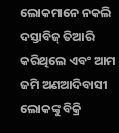ଲୋକମାନେ ନକଲି ଦସ୍ତାବିଜ୍ ତିଆରି କରିଥିଲେ ଏବଂ ଆମ ଜମି ଅଣଆଦିବାସୀ ଲୋକଙ୍କୁ ବିକ୍ରି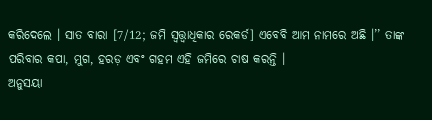କରିଦେଲେ । ସାତ ବାରା [7/12; ଜମି ସ୍ୱତ୍ତ୍ୱାଧିକାର ରେକର୍ଡ] ଏବେବି ଆମ ନାମରେ ଅଛି ।’’ ତାଙ୍କ ପରିବାର କପା, ମୁଗ, ହରଡ଼ ଏବଂ ଗହମ ଏହି ଜମିରେ ଚାଷ କରନ୍ତି ।
ଅନୁସୟା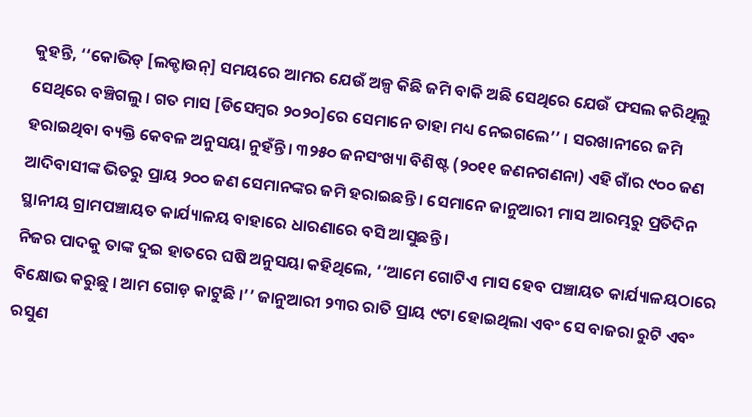କୁହନ୍ତି, ‘‘କୋଭିଡ୍ [ଲକ୍ଡାଉନ୍] ସମୟରେ ଆମର ଯେଉଁ ଅଳ୍ପ କିଛି ଜମି ବାକି ଅଛି ସେଥିରେ ଯେଉଁ ଫସଲ କରିଥିଲୁ ସେଥିରେ ବଞ୍ଚିଗଲୁ । ଗତ ମାସ [ଡିସେମ୍ବର ୨୦୨୦]ରେ ସେମାନେ ତାହା ମଧ୍ୟ ନେଇଗଲେ’’ । ସରଖାନୀରେ ଜମି ହରାଇଥିବା ବ୍ୟକ୍ତି କେବଳ ଅନୁସୟା ନୁହଁନ୍ତି । ୩୨୫୦ ଜନସଂଖ୍ୟା ବିଶିଷ୍ଟ (୨୦୧୧ ଜଣନଗଣନା) ଏହି ଗାଁର ୯୦୦ ଜଣ ଆଦିବାସୀଙ୍କ ଭିତରୁ ପ୍ରାୟ ୨୦୦ ଜଣ ସେମାନଙ୍କର ଜମି ହରାଇଛନ୍ତି । ସେମାନେ ଜାନୁଆରୀ ମାସ ଆରମ୍ଭରୁ ପ୍ରତିଦିନ ସ୍ଥାନୀୟ ଗ୍ରାମପଞ୍ଚାୟତ କାର୍ଯ୍ୟାଳୟ ବାହାରେ ଧାରଣାରେ ବସି ଆସୁଛନ୍ତି ।
ନିଜର ପାଦକୁ ତାଙ୍କ ଦୁଇ ହାତରେ ଘଷି ଅନୁସୟା କହିଥିଲେ, ‘‘ଆମେ ଗୋଟିଏ ମାସ ହେବ ପଞ୍ଚାୟତ କାର୍ଯ୍ୟାଳୟଠାରେ ବିକ୍ଷୋଭ କରୁଛୁ । ଆମ ଗୋଡ଼ କାଟୁଛି ।’’ ଜାନୁଆରୀ ୨୩ର ରାତି ପ୍ରାୟ ୯ଟା ହୋଇଥିଲା ଏବଂ ସେ ବାଜରା ରୁଟି ଏବଂ ରସୁଣ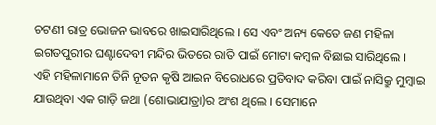ଚଟଣୀ ରାତ୍ର ଭୋଜନ ଭାବରେ ଖାଇସାରିଥିଲେ । ସେ ଏବଂ ଅନ୍ୟ କେତେ ଜଣ ମହିଳା ଇଗତପୁରୀର ଘଣ୍ଟାଦେବୀ ମନ୍ଦିର ଭିତରେ ରାତି ପାଇଁ ମୋଟା କମ୍ବଳ ବିଛାଇ ସାରିଥିଲେ ।
ଏହି ମହିଳାମାନେ ତିନି ନୂତନ କୃଷି ଆଇନ ବିରୋଧରେ ପ୍ରତିବାଦ କରିବା ପାଇଁ ନାସିକ୍ରୁ ମୁମ୍ବାଇ ଯାଉଥିବା ଏକ ଗାଡ଼ି ଜଥା (ଶୋଭାଯାତ୍ରା)ର ଅଂଶ ଥିଲେ । ସେମାନେ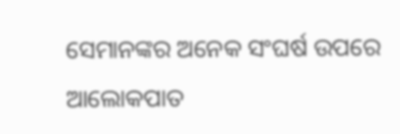ସେମାନଙ୍କର ଅନେକ ସଂଘର୍ଷ ଉପରେ ଆଲୋକପାତ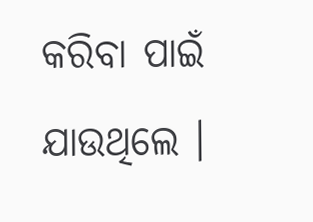କରିବା ପାଇଁ ଯାଉଥିଲେ ।